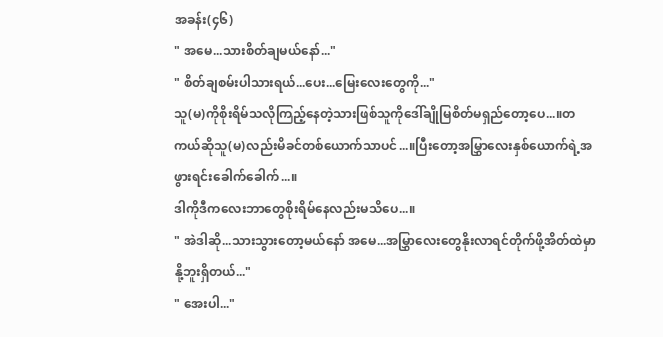အခန်း(၄၆)
" အမေ...သားစိတ်ချမယ်နော်..."
" စိတ်ချစမ်းပါသားရယ်...ပေး...မြေးလေးတွေကို..."
သူ(မ)ကိုစိုးရိမ်သလိုကြည့်နေတဲ့သားဖြစ်သူကိုဒေါ်ချိုမြစိတ်မရှည်တော့ပေ...။တကယ်ဆိုသူ(မ)လည်းမိခင်တစ်ယောက်သာပင်...။ပြီးတော့အမြွှာလေးနှစ်ယောက်ရဲ့အဖွားရင်းခေါက်ခေါက်...။
ဒါကိုဒီကလေးဘာတွေစိုးရိမ်နေလည်းမသိပေ...။
" အဲဒါဆို...သားသွားတော့မယ်နော် အမေ...အမြွှာလေးတွေနိုးလာရင်တိုက်ဖို့အိတ်ထဲမှာနို့ဘူးရှိတယ်..."
" အေးပါ..."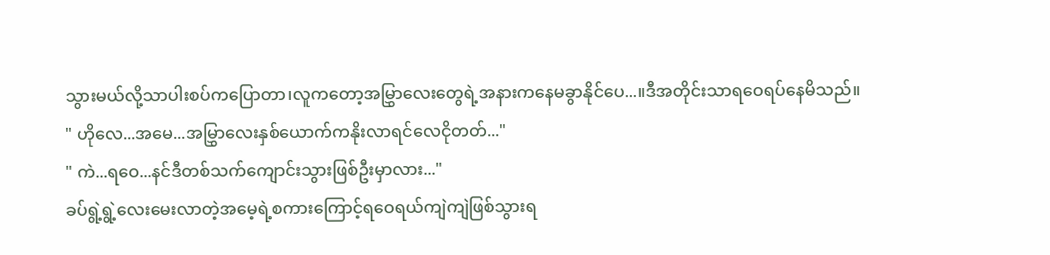သွားမယ်လို့သာပါးစပ်ကပြောတာ၊လူကတော့အမြွှာလေးတွေရဲ့အနားကနေမခွာနိုင်ပေ...။ဒီအတိုင်းသာရဝေရပ်နေမိသည်။
" ဟိုလေ...အမေ...အမြွှာလေးနှစ်ယောက်ကနိုးလာရင်လေငိုတတ်..."
" ကဲ...ရဝေ...နင်ဒီတစ်သက်ကျောင်းသွားဖြစ်ဦးမှာလား..."
ခပ်ရွဲ့ရွဲ့လေးမေးလာတဲ့အမေ့ရဲ့စကားကြောင့်ရဝေရယ်ကျဲကျဲဖြစ်သွားရ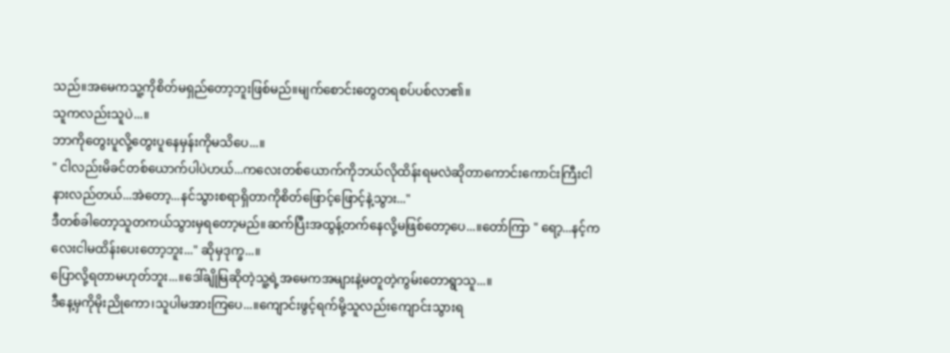သည်။အမေကသူ့ကိုစိတ်မရှည်တော့ဘူးဖြစ်မည်။မျက်စောင်းတွေတရစပ်ပစ်လာ၏။
သူကလည်းသူပဲ...။
ဘာကိုတွေးပူလို့တွေးပူနေမှန်းကိုမသိပေ...။
" ငါလည်းမိခင်တစ်ယောက်ပါပဲဟယ်...ကလေးတစ်ယောက်ကိုဘယ်လိုထိန်းရမလဲဆိုတာကောင်းကောင်းကြီးငါနားလည်တယ်...အဲတော့...နင်သွားစရာရှိတာကိုစိတ်ဖြောင့်ဖြောင့်နဲ့သွား..."
ဒီတစ်ခါတော့သူတကယ်သွားမှရတော့မည်။ဆက်ပြီးအထွန့်တက်နေလို့မဖြစ်တော့ပေ...။တော်ကြာ " ရော့...နင့်ကလေးငါမထိန်းပေးတော့ဘူး..." ဆိုမှဒုက္ခ...။
ပြောလို့ရတာမဟုတ်ဘူး...။ဒေါ်ချိုမြဆိုတဲ့သူ့ရဲ့အမေကအများနဲ့မတူတဲ့ကွမ်းတောရွာသူ...။
ဒီနေ့မှကိုမိုးညိုကော၊သူပါမအားကြပေ...။ကျောင်းဖွင့်ရက်မို့သူလည်းကျောင်းသွားရ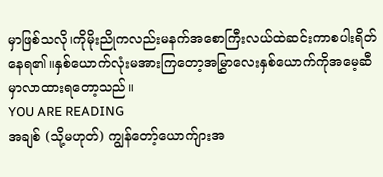မှာဖြစ်သလို၊ကိုမိုးညိုကလည်းမနက်အစောကြီးလယ်ထဲဆင်းကာစပါးရိတ်နေရ၏။နှစ်ယောက်လုံးမအားကြတော့အမြွှာလေးနှစ်ယောက်ကိုအမေ့ဆီမှာလာထားရတော့သည်။
YOU ARE READING
အချစ် (သို့မဟုတ်) ကျွန်တော့်ယောက်ျားအ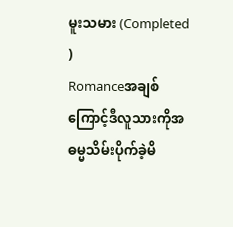မူးသမား (Completed )
Romanceအချစ်ကြောင့်ဒီလူသားကိုအဓမ္မသိမ်းပိုက်ခဲ့မိ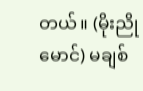တယ်။ (မိုးညိုမောင်) မချစ်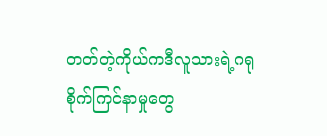တတ်တဲ့ကိုယ်ကဒီလူသားရဲ့ဂရုစိုက်ကြင်နာမှုတွေ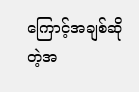ကြောင့်အချစ်ဆိုတဲ့အ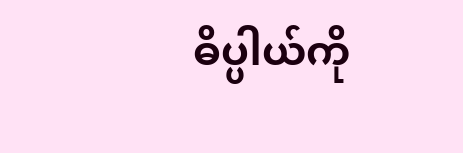ဓိပ္ပါယ်ကို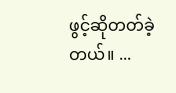ဖွင့်ဆိုတတ်ခဲ့တယ်။ ...